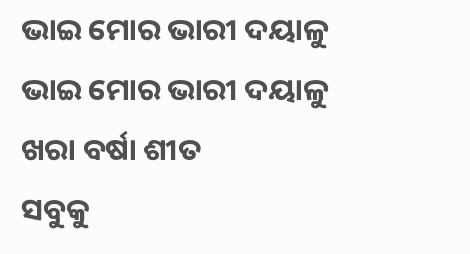ଭାଇ ମୋର ଭାରୀ ଦୟାଳୁ
ଭାଇ ମୋର ଭାରୀ ଦୟାଳୁ
ଖରା ବର୍ଷା ଶୀତ
ସବୁକୁ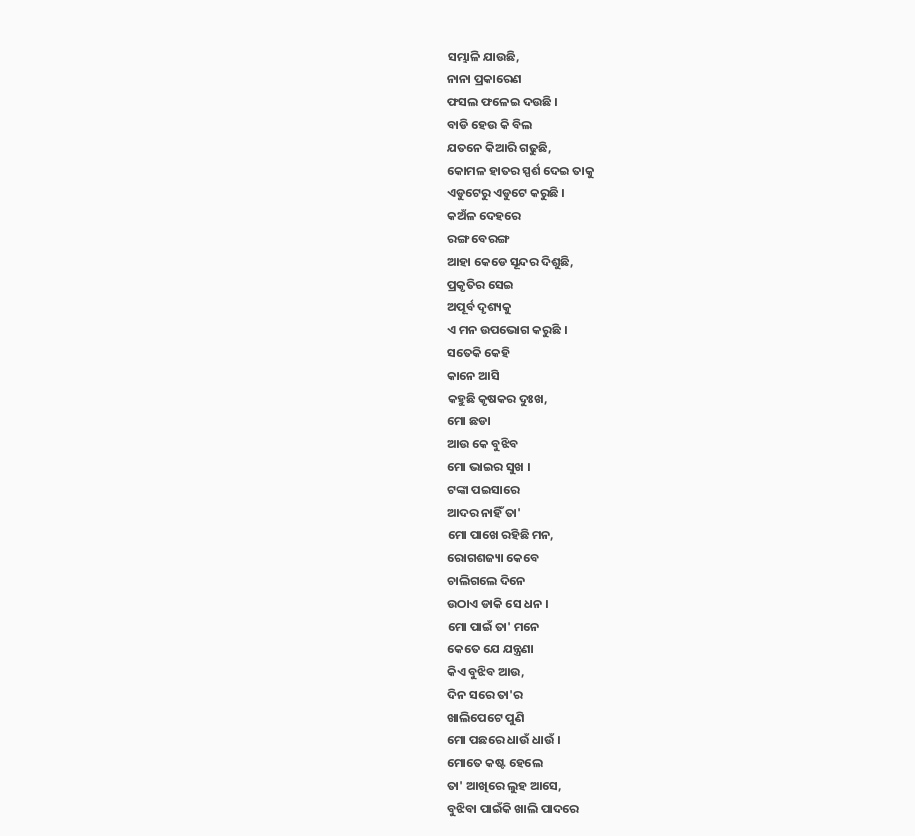ସମ୍ଭାଳି ଯାଉଛି,
ନାନା ପ୍ରକାରେଣ
ଫସଲ ଫଳେଇ ଦଉଛି ।
ବାଡି ହେଉ କି ବିଲ
ଯତନେ କିଆରି ଗଢୁଛି,
କୋମଳ ହାତର ସ୍ପର୍ଶ ଦେଇ ତାକୁ
ଏଡୁଟେରୁ ଏଡୁଟେ କରୁଛି ।
କଅଁଳ ଦେହରେ
ରଙ୍ଗ ବେରଙ୍ଗ
ଆହା କେଡେ ସୂନ୍ଦର ଦିଶୁଛି,
ପ୍ରକୃତିର ସେଇ
ଅପୂର୍ବ ଦୃଶ୍ୟକୁ
ଏ ମନ ଉପଭୋଗ କରୁଛି ।
ସତେକି କେହି
କାନେ ଆସି
କହୁଛି କୃଷକର ଦୁଃଖ,
ମୋ ଛଡା
ଆଉ କେ ବୁଝିବ
ମୋ ଭାଇର ସୁଖ ।
ଟଙ୍କା ପଇସାରେ
ଆଦର ନାହିଁ ତା'
ମୋ ପାଖେ ରହିଛି ମନ,
ରୋଗଶଜ୍ୟା କେବେ
ଚାଲିଗଲେ ଦିନେ
ଉଠାଏ ଡାକି ସେ ଧନ ।
ମୋ ପାଇଁ ତା' ମନେ
କେତେ ଯେ ଯନ୍ତ୍ରଣା
କିଏ ବୁଝିବ ଆଉ,
ଦିନ ସରେ ତା'ର
ଖାଲିପେଟେ ପୁଣି
ମୋ ପଛରେ ଧାଉଁ ଧାଉଁ ।
ମୋତେ କଷ୍ଟ ହେଲେ
ତା' ଆଖିରେ ଲୁହ ଆସେ,
ବୁଝିବା ପାଇଁକି ଖାଲି ପାଦରେ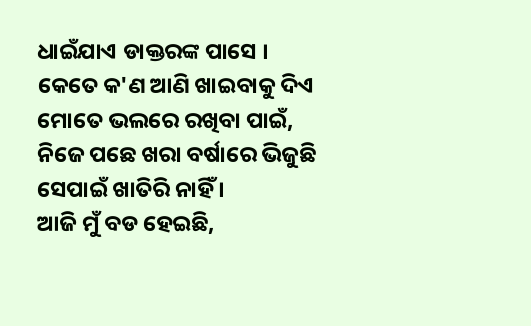ଧାଇଁଯାଏ ଡାକ୍ତରଙ୍କ ପାସେ ।
କେତେ କ'ଣ ଆଣି ଖାଇବାକୁ ଦିଏ
ମୋତେ ଭଲରେ ରଖିବା ପାଇଁ,
ନିଜେ ପଛେ ଖରା ବର୍ଷାରେ ଭିଜୁଛି
ସେପାଇଁ ଖାତିରି ନାହିଁ ।
ଆଜି ମୁଁ ବଡ ହେଇଛି,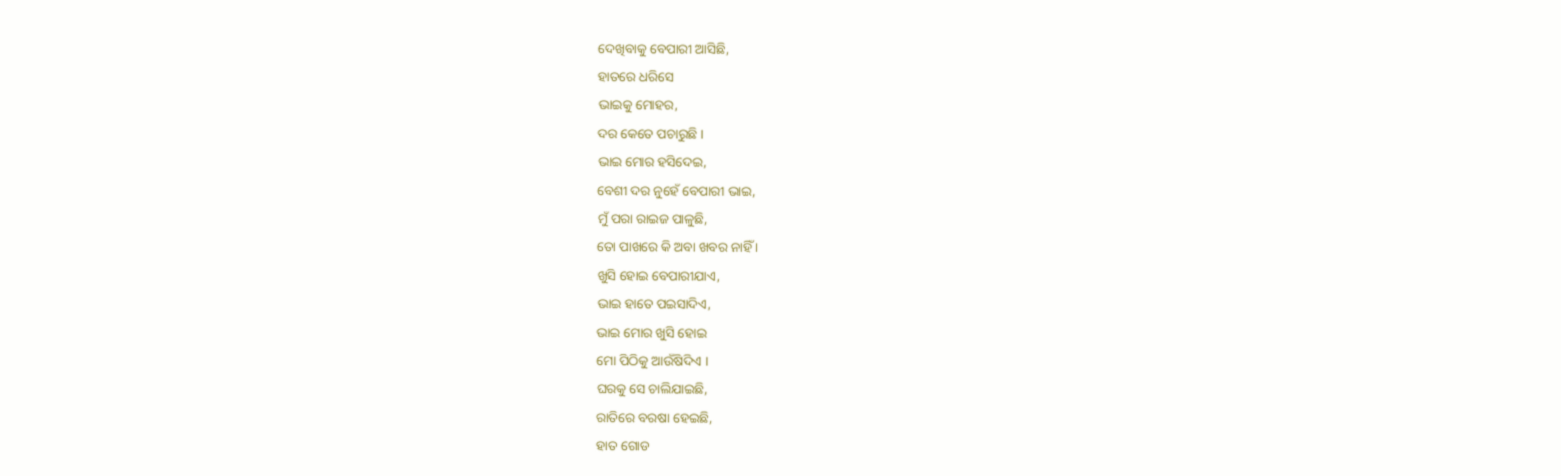ଦେଖିବାକୁ ବେପାରୀ ଆସିଛି,
ହାତରେ ଧରିସେ
ଭାଇକୁ ମୋହର,
ଦର କେତେ ପଚାରୁଛି ।
ଭାଇ ମୋର ହସିଦେଇ,
ବେଶୀ ଦର ନୁହେଁ ବେପାରୀ ଭାଇ,
ମୁଁ ପରା ରାଇଜ ପାଳୁଛି,
ତୋ ପାଖରେ କି ଅବା ଖବର ନାହିଁ ।
ଖୁସି ହୋଇ ବେପାରୀଯାଏ,
ଭାଇ ହାତେ ପଇସାଦିଏ,
ଭାଇ ମୋର ଖୁସି ହୋଇ
ମୋ ପିଠିକୁ ଆଉଁଷିଦିଏ ।
ଘରକୁ ସେ ଚାଲିଯାଇଛି,
ରାତିରେ ବରଷା ହେଇଛି,
ହାତ ଗୋଡ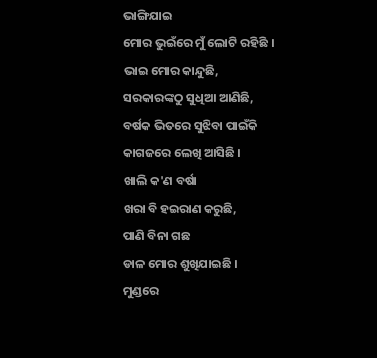ଭାଙ୍ଗିଯାଇ
ମୋର ଭୁଇଁରେ ମୁଁ ଲୋଟି ରହିଛି ।
ଭାଇ ମୋର କାନ୍ଦୁଛି,
ସରକାରଙ୍କଠୁ ସୁଧିଆ ଆଣିଛି,
ବର୍ଷକ ଭିତରେ ସୁଝିବା ପାଇଁକି
କାଗଜରେ ଲେଖି ଆସିଛି ।
ଖାଲି କ'ଣ ବର୍ଷା
ଖରା ବି ହଇରାଣ କରୁଛି,
ପାଣି ବିନା ଗଛ
ଡାଳ ମୋର ଶୁଖିଯାଇଛି ।
ମୁଣ୍ଡରେ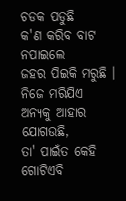ଚଡକ ପଡୁଛି
କ'ଣ କରିବ ବାଟ ନପାଇଲେ
ଜହର ପିଇକି ମରୁଛି ।
ନିଜେ ମରିଯିଏ
ଅନ୍ୟକୁ ଆହାର ଯୋଗଉଛି,
ତା' ପାଇଁତ କେହି
ଗୋଟିଏବି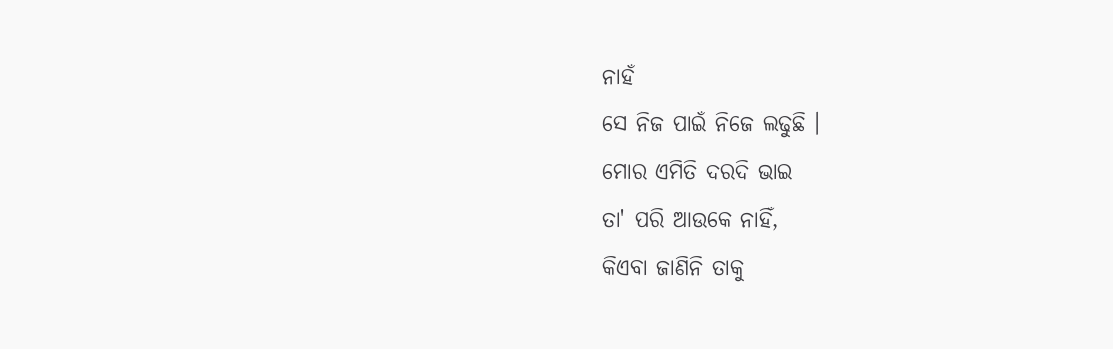ନାହଁ
ସେ ନିଜ ପାଇଁ ନିଜେ ଲଢୁଛି ।
ମୋର ଏମିତି ଦରଦି ଭାଇ
ତା' ପରି ଆଉକେ ନାହିଁ,
କିଏବା ଜାଣିନି ତାକୁ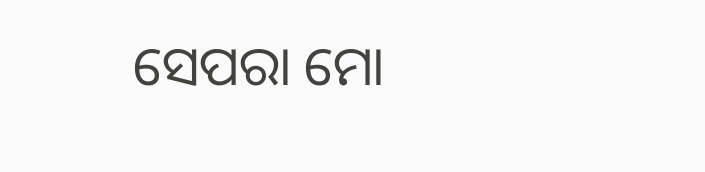ସେପରା ମୋ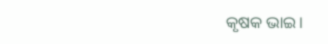କୃଷକ ଭାଇ।